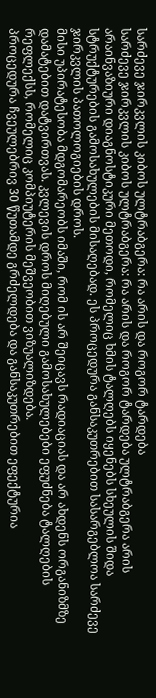სარძევე ჯირკვლის კიბოს ულტრაბგერა: რა არის და როგორ ტარდება
სარძევე ჯირკვლის კიბოს ულტრაბგერა: რა არის და როგორ ტარდება ულტრაბგერა არის არაინვაზიური დიაგნოსტიკური მეთოდი, რომელიც ხმის ტალღებს იყენებს სხეულის შიდა სტრუქტურების გამოსახულების მისაღებად. ეს პროცედურა განსაკუთრებით სასარგებლოა სარძევე ჯირკვლის პათოლოგიების დროს.
მისი უპირატესობა მდგომარეობს იმაში, რომ ის არ შეიცავს რადიაციას და არ ახდენს ორგანიზმზე დამატებით დატვირთვას. კვლევის დროს მიღებული გამოსახულებები ეფუძნება ტალღების რეფლექსს, რომელიც კომპიუტერის მეშვეობით ვიზუალიზდება.
პროცედურა ჩვეულებრივ 30 წუთამდე გრძელდება და განსაკუთრებით ეფექტურია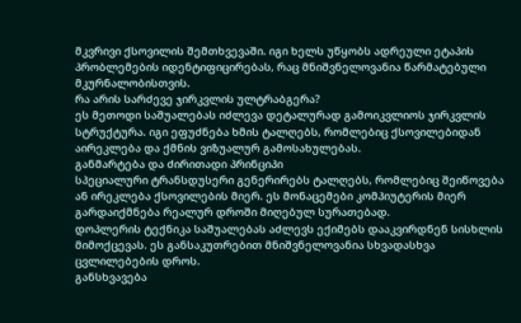მკვრივი ქსოვილის შემთხვევაში. იგი ხელს უწყობს ადრეული ეტაპის პრობლემების იდენტიფიცირებას, რაც მნიშვნელოვანია წარმატებული მკურნალობისთვის.
რა არის სარძევე ჯირკვლის ულტრაბგერა?
ეს მეთოდი საშუალებას იძლევა დეტალურად გამოიკვლიოს ჯირკვლის სტრუქტურა. იგი ეფუძნება ხმის ტალღებს, რომლებიც ქსოვილებიდან აირეკლება და ქმნის ვიზუალურ გამოსახულებას.
განმარტება და ძირითადი პრინციპი
სპეციალური ტრანსდუსერი გენერირებს ტალღებს, რომლებიც შეიწოვება ან ირეკლება ქსოვილების მიერ. ეს მონაცემები კომპიუტერის მიერ გარდაიქმნება რეალურ დროში მიღებულ სურათებად.
დოპლერის ტექნიკა საშუალებას აძლევს ექიმებს დააკვირდნენ სისხლის მიმოქცევას. ეს განსაკუთრებით მნიშვნელოვანია სხვადასხვა ცვლილებების დროს.
განსხვავება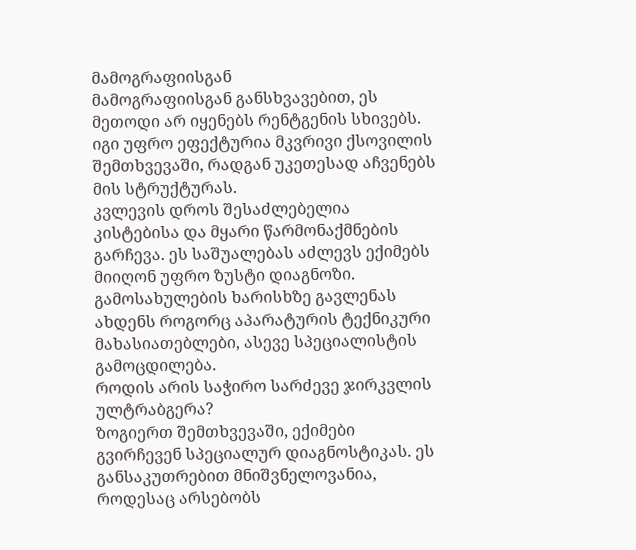მამოგრაფიისგან
მამოგრაფიისგან განსხვავებით, ეს მეთოდი არ იყენებს რენტგენის სხივებს. იგი უფრო ეფექტურია მკვრივი ქსოვილის შემთხვევაში, რადგან უკეთესად აჩვენებს მის სტრუქტურას.
კვლევის დროს შესაძლებელია კისტებისა და მყარი წარმონაქმნების გარჩევა. ეს საშუალებას აძლევს ექიმებს მიიღონ უფრო ზუსტი დიაგნოზი.
გამოსახულების ხარისხზე გავლენას ახდენს როგორც აპარატურის ტექნიკური მახასიათებლები, ასევე სპეციალისტის გამოცდილება.
როდის არის საჭირო სარძევე ჯირკვლის ულტრაბგერა?
ზოგიერთ შემთხვევაში, ექიმები გვირჩევენ სპეციალურ დიაგნოსტიკას. ეს განსაკუთრებით მნიშვნელოვანია, როდესაც არსებობს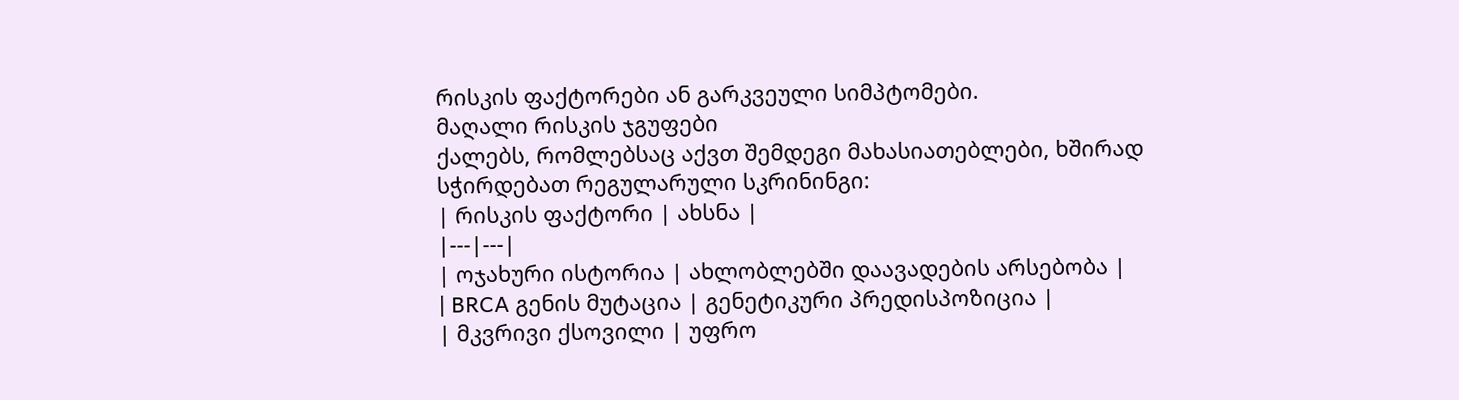რისკის ფაქტორები ან გარკვეული სიმპტომები.
მაღალი რისკის ჯგუფები
ქალებს, რომლებსაც აქვთ შემდეგი მახასიათებლები, ხშირად სჭირდებათ რეგულარული სკრინინგი:
| რისკის ფაქტორი | ახსნა |
|---|---|
| ოჯახური ისტორია | ახლობლებში დაავადების არსებობა |
| BRCA გენის მუტაცია | გენეტიკური პრედისპოზიცია |
| მკვრივი ქსოვილი | უფრო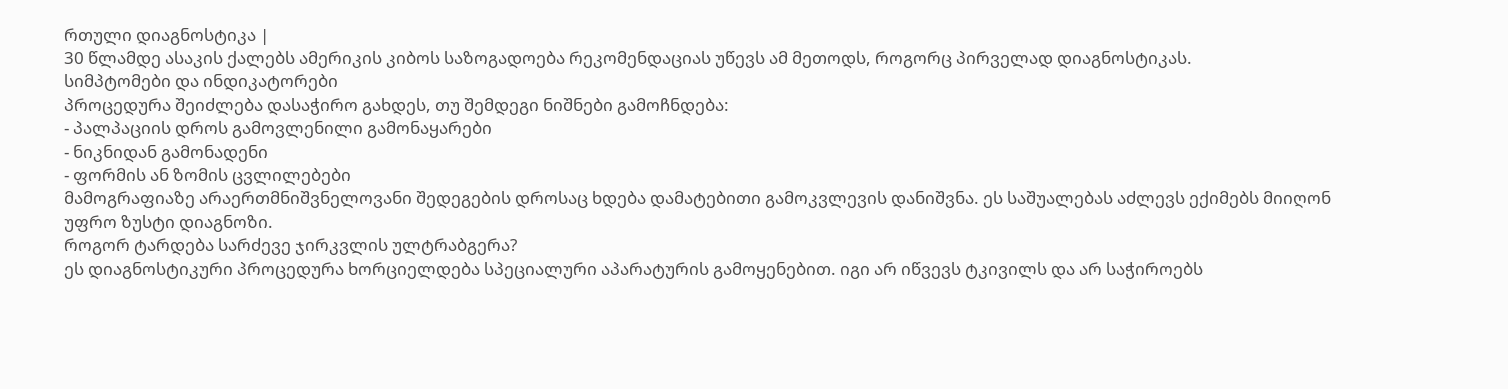რთული დიაგნოსტიკა |
30 წლამდე ასაკის ქალებს ამერიკის კიბოს საზოგადოება რეკომენდაციას უწევს ამ მეთოდს, როგორც პირველად დიაგნოსტიკას.
სიმპტომები და ინდიკატორები
პროცედურა შეიძლება დასაჭირო გახდეს, თუ შემდეგი ნიშნები გამოჩნდება:
- პალპაციის დროს გამოვლენილი გამონაყარები
- ნიკნიდან გამონადენი
- ფორმის ან ზომის ცვლილებები
მამოგრაფიაზე არაერთმნიშვნელოვანი შედეგების დროსაც ხდება დამატებითი გამოკვლევის დანიშვნა. ეს საშუალებას აძლევს ექიმებს მიიღონ უფრო ზუსტი დიაგნოზი.
როგორ ტარდება სარძევე ჯირკვლის ულტრაბგერა?
ეს დიაგნოსტიკური პროცედურა ხორციელდება სპეციალური აპარატურის გამოყენებით. იგი არ იწვევს ტკივილს და არ საჭიროებს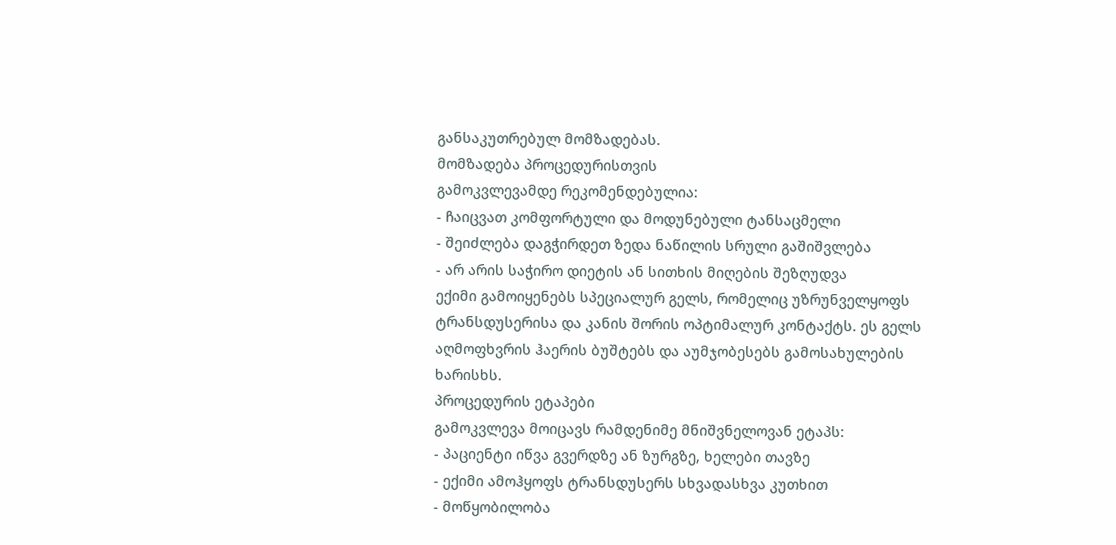განსაკუთრებულ მომზადებას.
მომზადება პროცედურისთვის
გამოკვლევამდე რეკომენდებულია:
- ჩაიცვათ კომფორტული და მოდუნებული ტანსაცმელი
- შეიძლება დაგჭირდეთ ზედა ნაწილის სრული გაშიშვლება
- არ არის საჭირო დიეტის ან სითხის მიღების შეზღუდვა
ექიმი გამოიყენებს სპეციალურ გელს, რომელიც უზრუნველყოფს ტრანსდუსერისა და კანის შორის ოპტიმალურ კონტაქტს. ეს გელს აღმოფხვრის ჰაერის ბუშტებს და აუმჯობესებს გამოსახულების ხარისხს.
პროცედურის ეტაპები
გამოკვლევა მოიცავს რამდენიმე მნიშვნელოვან ეტაპს:
- პაციენტი იწვა გვერდზე ან ზურგზე, ხელები თავზე
- ექიმი ამოჰყოფს ტრანსდუსერს სხვადასხვა კუთხით
- მოწყობილობა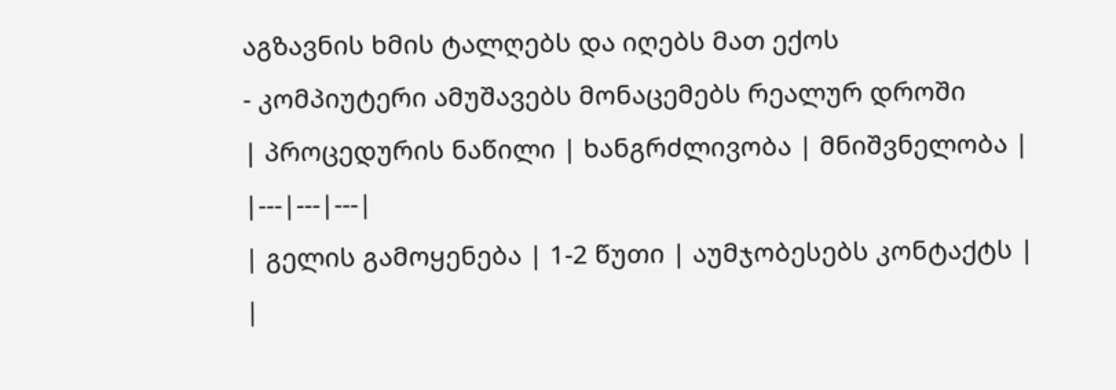აგზავნის ხმის ტალღებს და იღებს მათ ექოს
- კომპიუტერი ამუშავებს მონაცემებს რეალურ დროში
| პროცედურის ნაწილი | ხანგრძლივობა | მნიშვნელობა |
|---|---|---|
| გელის გამოყენება | 1-2 წუთი | აუმჯობესებს კონტაქტს |
|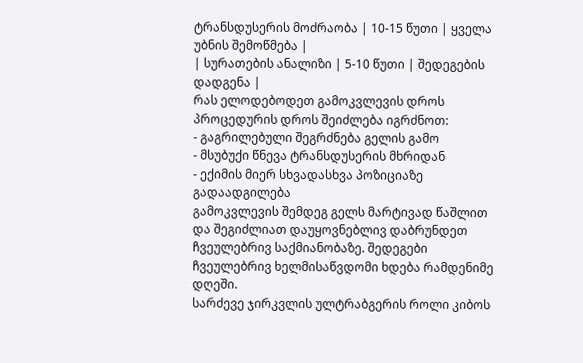ტრანსდუსერის მოძრაობა | 10-15 წუთი | ყველა უბნის შემოწმება |
| სურათების ანალიზი | 5-10 წუთი | შედეგების დადგენა |
რას ელოდებოდეთ გამოკვლევის დროს
პროცედურის დროს შეიძლება იგრძნოთ:
- გაგრილებული შეგრძნება გელის გამო
- მსუბუქი წნევა ტრანსდუსერის მხრიდან
- ექიმის მიერ სხვადასხვა პოზიციაზე გადაადგილება
გამოკვლევის შემდეგ გელს მარტივად წაშლით და შეგიძლიათ დაუყოვნებლივ დაბრუნდეთ ჩვეულებრივ საქმიანობაზე. შედეგები ჩვეულებრივ ხელმისაწვდომი ხდება რამდენიმე დღეში.
სარძევე ჯირკვლის ულტრაბგერის როლი კიბოს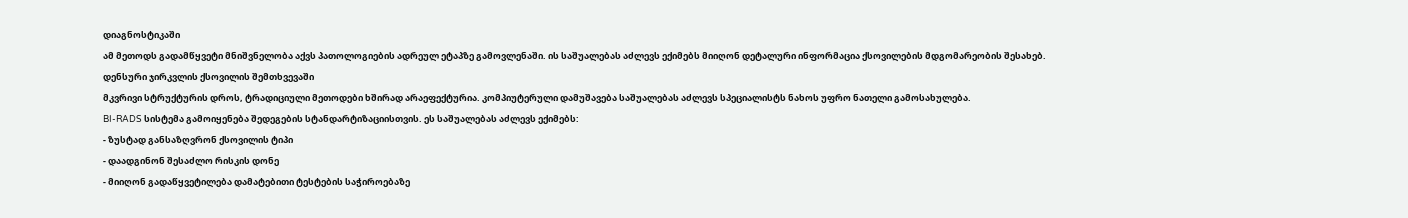დიაგნოსტიკაში
ამ მეთოდს გადამწყვეტი მნიშვნელობა აქვს პათოლოგიების ადრეულ ეტაპზე გამოვლენაში. ის საშუალებას აძლევს ექიმებს მიიღონ დეტალური ინფორმაცია ქსოვილების მდგომარეობის შესახებ.
დენსური ჯირკვლის ქსოვილის შემთხვევაში
მკვრივი სტრუქტურის დროს, ტრადიციული მეთოდები ხშირად არაეფექტურია. კომპიუტერული დამუშავება საშუალებას აძლევს სპეციალისტს ნახოს უფრო ნათელი გამოსახულება.
BI-RADS სისტემა გამოიყენება შედეგების სტანდარტიზაციისთვის. ეს საშუალებას აძლევს ექიმებს:
- ზუსტად განსაზღვრონ ქსოვილის ტიპი
- დაადგინონ შესაძლო რისკის დონე
- მიიღონ გადაწყვეტილება დამატებითი ტესტების საჭიროებაზე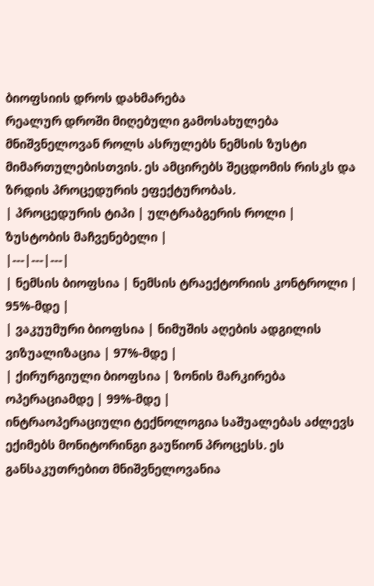ბიოფსიის დროს დახმარება
რეალურ დროში მიღებული გამოსახულება მნიშვნელოვან როლს ასრულებს ნემსის ზუსტი მიმართულებისთვის. ეს ამცირებს შეცდომის რისკს და ზრდის პროცედურის ეფექტურობას.
| პროცედურის ტიპი | ულტრაბგერის როლი | ზუსტობის მაჩვენებელი |
|---|---|---|
| ნემსის ბიოფსია | ნემსის ტრაექტორიის კონტროლი | 95%-მდე |
| ვაკუუმური ბიოფსია | ნიმუშის აღების ადგილის ვიზუალიზაცია | 97%-მდე |
| ქირურგიული ბიოფსია | ზონის მარკირება ოპერაციამდე | 99%-მდე |
ინტრაოპერაციული ტექნოლოგია საშუალებას აძლევს ექიმებს მონიტორინგი გაუწიონ პროცესს. ეს განსაკუთრებით მნიშვნელოვანია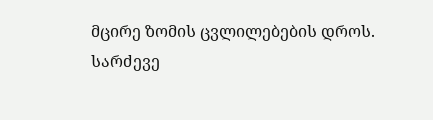მცირე ზომის ცვლილებების დროს.
სარძევე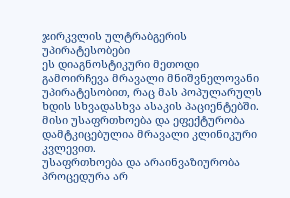ჯირკვლის ულტრაბგერის უპირატესობები
ეს დიაგნოსტიკური მეთოდი გამოირჩევა მრავალი მნიშვნელოვანი უპირატესობით, რაც მას პოპულარულს ხდის სხვადასხვა ასაკის პაციენტებში. მისი უსაფრთხოება და ეფექტურობა დამტკიცებულია მრავალი კლინიკური კვლევით.
უსაფრთხოება და არაინვაზიურობა
პროცედურა არ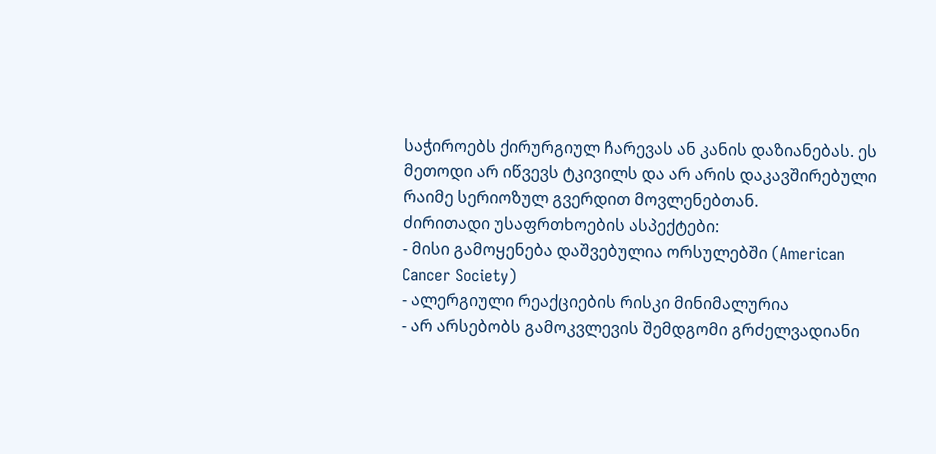საჭიროებს ქირურგიულ ჩარევას ან კანის დაზიანებას. ეს მეთოდი არ იწვევს ტკივილს და არ არის დაკავშირებული რაიმე სერიოზულ გვერდით მოვლენებთან.
ძირითადი უსაფრთხოების ასპექტები:
- მისი გამოყენება დაშვებულია ორსულებში (American Cancer Society)
- ალერგიული რეაქციების რისკი მინიმალურია
- არ არსებობს გამოკვლევის შემდგომი გრძელვადიანი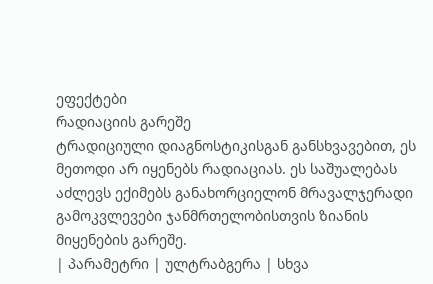ეფექტები
რადიაციის გარეშე
ტრადიციული დიაგნოსტიკისგან განსხვავებით, ეს მეთოდი არ იყენებს რადიაციას. ეს საშუალებას აძლევს ექიმებს განახორციელონ მრავალჯერადი გამოკვლევები ჯანმრთელობისთვის ზიანის მიყენების გარეშე.
| პარამეტრი | ულტრაბგერა | სხვა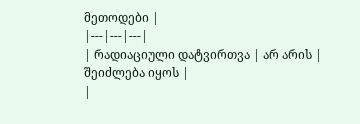მეთოდები |
|---|---|---|
| რადიაციული დატვირთვა | არ არის | შეიძლება იყოს |
|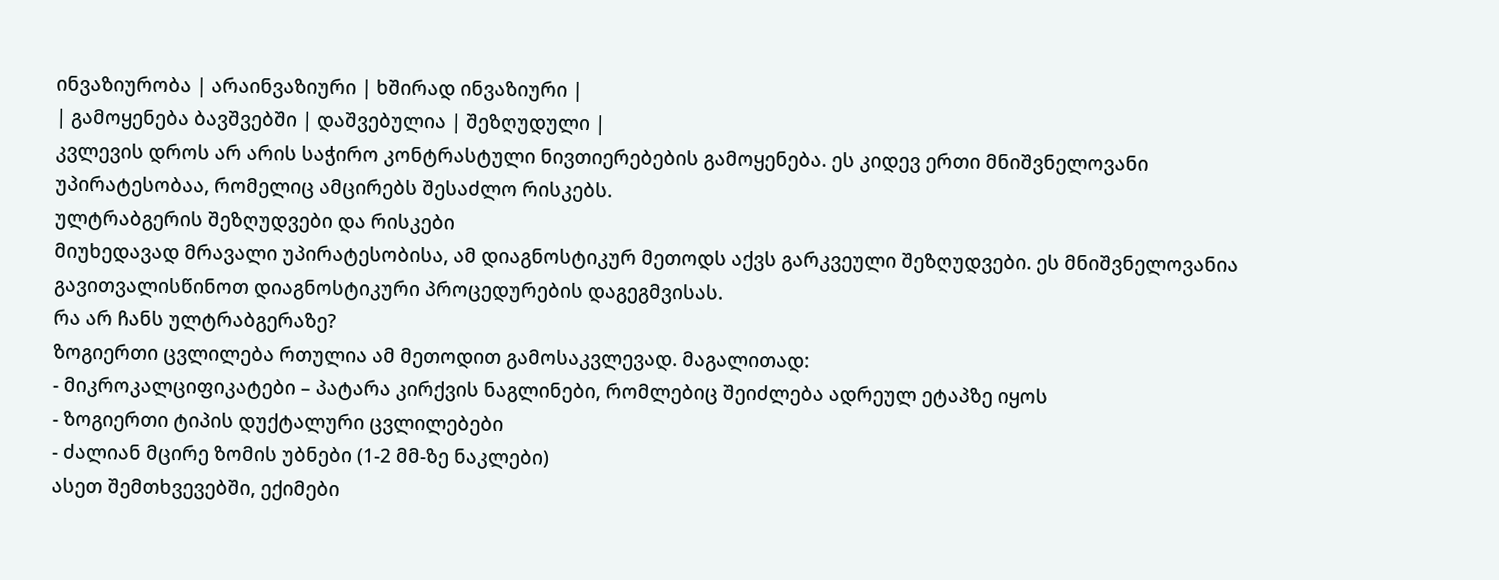ინვაზიურობა | არაინვაზიური | ხშირად ინვაზიური |
| გამოყენება ბავშვებში | დაშვებულია | შეზღუდული |
კვლევის დროს არ არის საჭირო კონტრასტული ნივთიერებების გამოყენება. ეს კიდევ ერთი მნიშვნელოვანი უპირატესობაა, რომელიც ამცირებს შესაძლო რისკებს.
ულტრაბგერის შეზღუდვები და რისკები
მიუხედავად მრავალი უპირატესობისა, ამ დიაგნოსტიკურ მეთოდს აქვს გარკვეული შეზღუდვები. ეს მნიშვნელოვანია გავითვალისწინოთ დიაგნოსტიკური პროცედურების დაგეგმვისას.
რა არ ჩანს ულტრაბგერაზე?
ზოგიერთი ცვლილება რთულია ამ მეთოდით გამოსაკვლევად. მაგალითად:
- მიკროკალციფიკატები – პატარა კირქვის ნაგლინები, რომლებიც შეიძლება ადრეულ ეტაპზე იყოს
- ზოგიერთი ტიპის დუქტალური ცვლილებები
- ძალიან მცირე ზომის უბნები (1-2 მმ-ზე ნაკლები)
ასეთ შემთხვევებში, ექიმები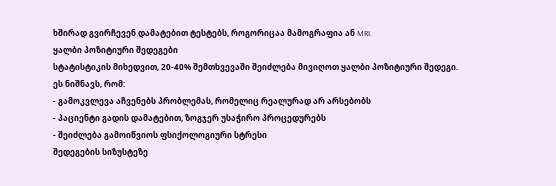ხშირად გვირჩევენ დამატებით ტესტებს, როგორიცაა მამოგრაფია ან MRI.
ყალბი პოზიტიური შედეგები
სტატისტიკის მიხედვით, 20-40% შემთხვევაში შეიძლება მივიღოთ ყალბი პოზიტიური შედეგი. ეს ნიშნავს, რომ:
- გამოკვლევა აჩვენებს პრობლემას, რომელიც რეალურად არ არსებობს
- პაციენტი გადის დამატებით, ზოგჯერ უსაჭირო პროცედურებს
- შეიძლება გამოიწვიოს ფსიქოლოგიური სტრესი
შედეგების სიზუსტეზე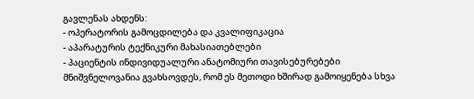გავლენას ახდენს:
- ოპერატორის გამოცდილება და კვალიფიკაცია
- აპარატურის ტექნიკური მახასიათებლები
- პაციენტის ინდივიდუალური ანატომიური თავისებურებები
მნიშვნელოვანია გვახსოვდეს, რომ ეს მეთოდი ხშირად გამოიყენება სხვა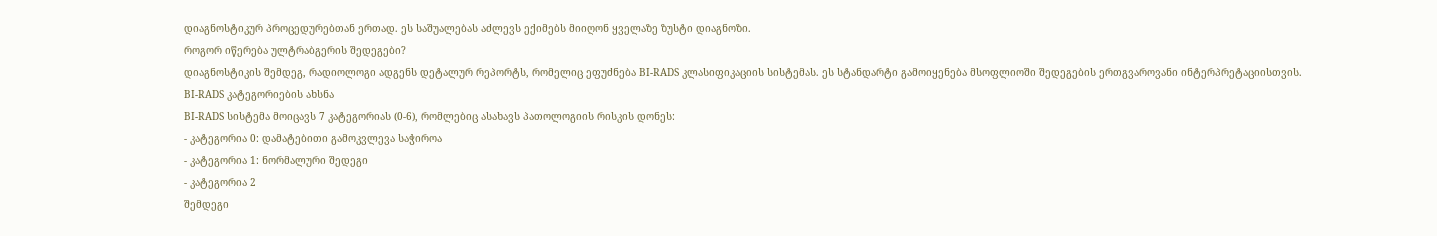დიაგნოსტიკურ პროცედურებთან ერთად. ეს საშუალებას აძლევს ექიმებს მიიღონ ყველაზე ზუსტი დიაგნოზი.
როგორ იწერება ულტრაბგერის შედეგები?
დიაგნოსტიკის შემდეგ, რადიოლოგი ადგენს დეტალურ რეპორტს, რომელიც ეფუძნება BI-RADS კლასიფიკაციის სისტემას. ეს სტანდარტი გამოიყენება მსოფლიოში შედეგების ერთგვაროვანი ინტერპრეტაციისთვის.
BI-RADS კატეგორიების ახსნა
BI-RADS სისტემა მოიცავს 7 კატეგორიას (0-6), რომლებიც ასახავს პათოლოგიის რისკის დონეს:
- კატეგორია 0: დამატებითი გამოკვლევა საჭიროა
- კატეგორია 1: ნორმალური შედეგი
- კატეგორია 2
შემდეგი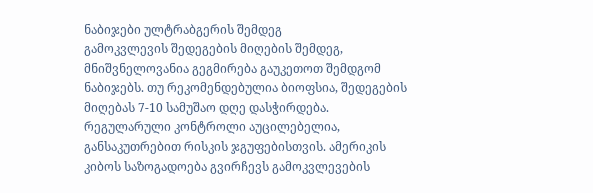ნაბიჯები ულტრაბგერის შემდეგ
გამოკვლევის შედეგების მიღების შემდეგ, მნიშვნელოვანია გეგმირება გაუკეთოთ შემდგომ ნაბიჯებს. თუ რეკომენდებულია ბიოფსია, შედეგების მიღებას 7-10 სამუშაო დღე დასჭირდება.
რეგულარული კონტროლი აუცილებელია, განსაკუთრებით რისკის ჯგუფებისთვის. ამერიკის კიბოს საზოგადოება გვირჩევს გამოკვლევების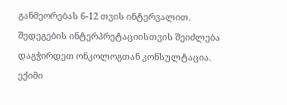განმეორებას 6-12 თვის ინტერვალით.
შედეგების ინტერპრეტაციისთვის შეიძლება დაგჭირდეთ ონკოლოგთან კონსულტაცია. ექიმი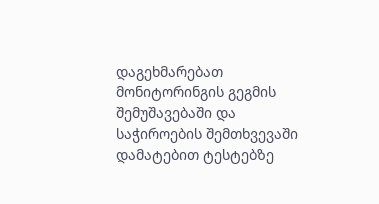დაგეხმარებათ მონიტორინგის გეგმის შემუშავებაში და საჭიროების შემთხვევაში დამატებით ტესტებზე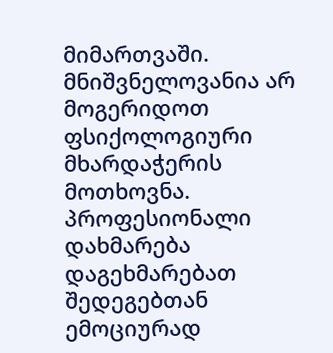მიმართვაში.
მნიშვნელოვანია არ მოგერიდოთ ფსიქოლოგიური მხარდაჭერის მოთხოვნა. პროფესიონალი დახმარება დაგეხმარებათ შედეგებთან ემოციურად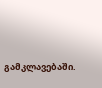გამკლავებაში.